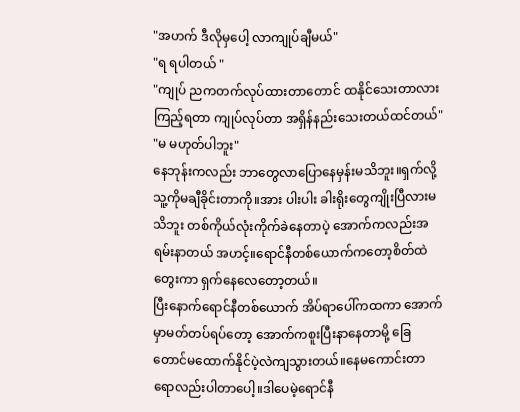"အဟက် ဒီလိုမှပေါ့ လာကျုပ်ချီမယ်"
"ရ ရပါတယ် "
"ကျုပ် ညကတက်လုပ်ထားတာတောင် ထနိုင်သေးတာလား ကြည့်ရတာ ကျုပ်လုပ်တာ အရှိန်နည်းသေးတယ်ထင်တယ်"
"မ မဟုတ်ပါဘူး"
နေဘုန်းကလည်း ဘာတွေလာပြောနေမှန်းမသိဘူး။ရှက်လို့သူ့ကိုမချီခိုင်းတာကို။အား ပါးပါး ခါးရိုးတွေကျိုးပြီလားမသိဘူး တစ်ကိုယ်လုံးကိုက်ခဲနေတာပဲ့ အောက်ကလည်းအရမ်းနာတယ် အဟင့်။ရောင်နီတစ်ယောက်ကတော့စိတ်ထဲတွေးကာ ရှက်နေလေတော့တယ်။
ပြီးနောက်ရောင်နီတစ်ယောက် အိပ်ရာပေါ်ကထကာ အောက်မှာမတ်တပ်ရပ်တော့ အောက်ကစူးပြီးနာနေတာမို့ ခြေတောင်မထောက်နိုင်ပဲ့လဲကျသွားတယ်။နေမကောင်းတာရောလည်းပါတာပေါ့။ဒါပေမဲ့ရောင်နီ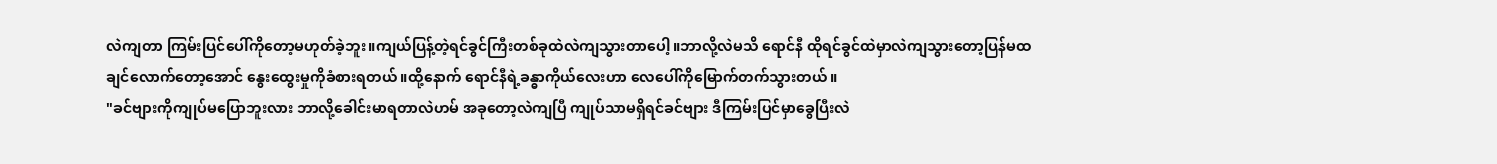လဲကျတာ ကြမ်းပြင်ပေါ်ကိုတော့မဟုတ်ခဲ့ဘူး။ကျယ်ပြန့်တဲ့ရင်ခွင်ကြီးတစ်ခုထဲလဲကျသွားတာပေါ့။ဘာလို့လဲမသိ ရောင်နီ ထိုရင်ခွင်ထဲမှာလဲကျသွားတော့ပြန်မထချင်လောက်တော့အောင် နွေးထွေးမှုကိုခံစားရတယ်။ထို့နောက် ရောင်နီရဲ့ခန္ဓာကိုယ်လေးဟာ လေပေါ်ကိုမြောက်တက်သွားတယ်။
"ခင်ဗျားကိုကျုပ်မပြောဘူးလား ဘာလို့ခေါင်းမာရတာလဲဟမ် အခုတော့လဲကျပြီ ကျုပ်သာမရှိရင်ခင်ဗျား ဒီကြမ်းပြင်မှာခွေပြီးလဲ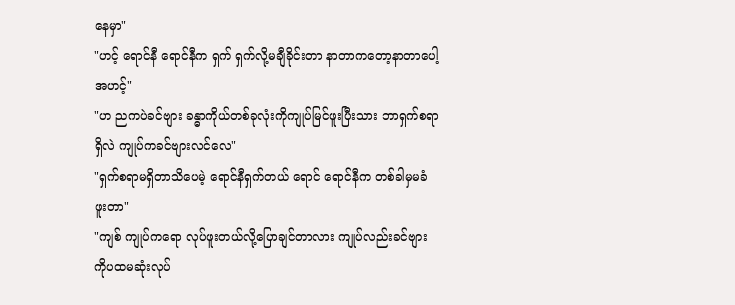နေမှာ"
"ဟင့် ရောင်နီ ရောင်နီက ရှက် ရှက်လို့မချီခိုင်းတာ နာတာကတော့နာတာပေါ့ အဟင့်"
"ဟ ညကပဲခင်ဗျား ခန္ဓာကိုယ်တစ်ခုလုံးကိုကျုပ်မြင်ဖူးပြီးသား ဘာရှက်စရာရှိလဲ ကျုပ်ကခင်ဗျားလင်လေ"
"ရှက်စရာမရှိတာသိပေမဲ့ ရောင်နီရှက်တယ် ရောင် ရောင်နီက တစ်ခါမှမခံဖူးတာ"
"ကျစ် ကျုပ်ကရော လုပ်ဖူးတယ်လို့ပြောချင်တာလား ကျုပ်လည်းခင်ဗျားကိုပထမဆုံးလုပ်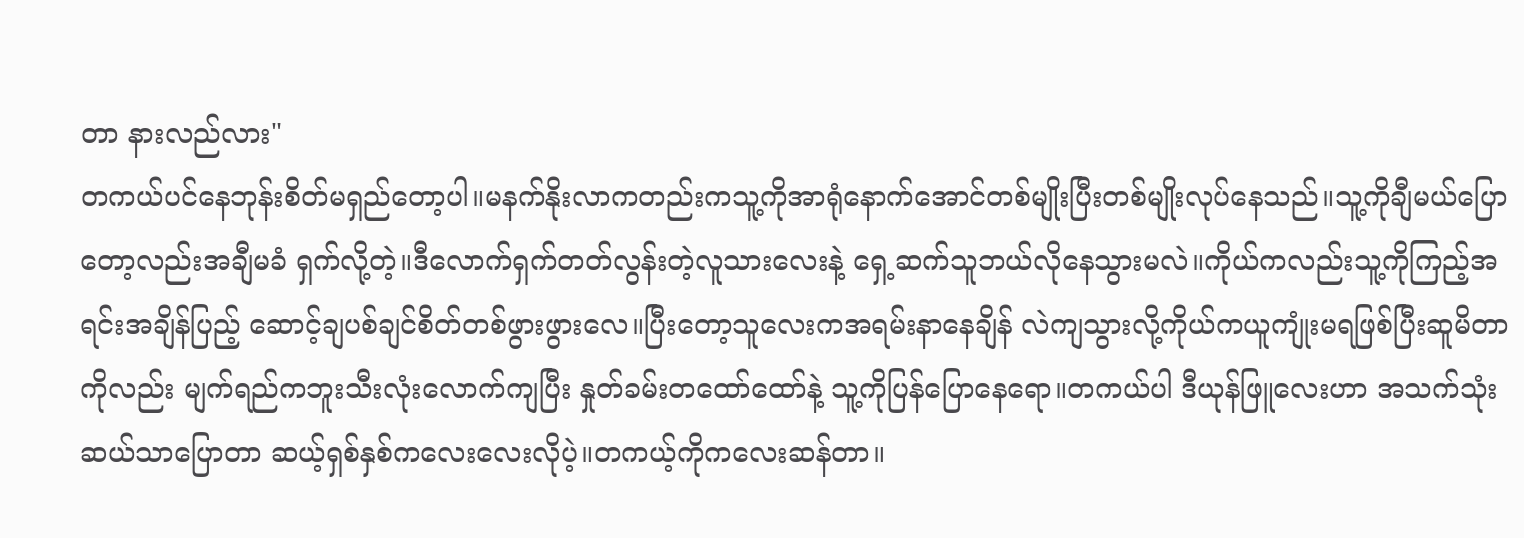တာ နားလည်လား"
တကယ်ပင်နေဘုန်းစိတ်မရှည်တော့ပါ။မနက်နိုးလာကတည်းကသူ့ကိုအာရုံနောက်အောင်တစ်မျိုးပြီးတစ်မျိုးလုပ်နေသည်။သူ့ကိုချီမယ်ပြောတော့လည်းအချီမခံ ရှက်လို့တဲ့။ဒီလောက်ရှက်တတ်လွန်းတဲ့လူသားလေးနဲ့ ရှေ့ဆက်သူဘယ်လိုနေသွားမလဲ။ကိုယ်ကလည်းသူ့ကိုကြည့်အရင်းအချိန်ပြည့် ဆောင့်ချပစ်ချင်စိတ်တစ်ဖွားဖွားလေ။ပြီးတော့သူလေးကအရမ်းနာနေချိန် လဲကျသွားလို့ကိုယ်ကယူကျုံးမရဖြစ်ပြီးဆူမိတာကိုလည်း မျက်ရည်ကဘူးသီးလုံးလောက်ကျပြီး နှုတ်ခမ်းတထော်ထော်နဲ့ သူ့ကိုပြန်ပြောနေရော။တကယ်ပါ ဒီယုန်ဖြူလေးဟာ အသက်သုံးဆယ်သာပြောတာ ဆယ့်ရှစ်နှစ်ကလေးလေးလိုပဲ့။တကယ့်ကိုကလေးဆန်တာ။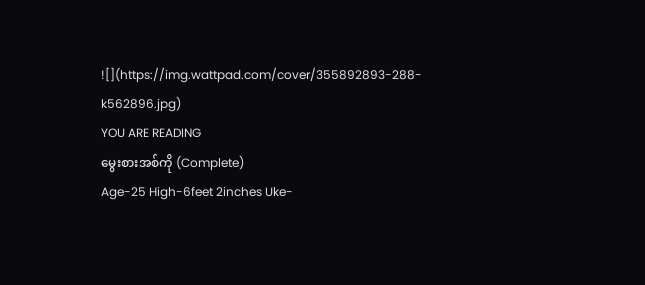![](https://img.wattpad.com/cover/355892893-288-k562896.jpg)
YOU ARE READING
မွေးစားအစ်ကို (Complete)
Age-25 High-6feet 2inches Uke-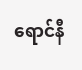ရောင်နီ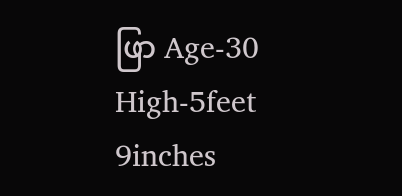ဖြာ Age-30 High-5feet 9inches